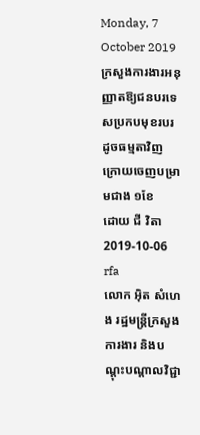Monday, 7 October 2019
ក្រសួងការងារអនុញ្ញាតឱ្យជនបរទេសប្រកបមុខរបរដូចធម្មតាវិញ ក្រោយចេញបម្រាមជាង ១ខែ
ដោយ ជី វិតា
2019-10-06
rfa
លោក អ៊ិត សំហេង រដ្ឋមន្ត្រីក្រសួងការងារ និងបណ្ដុះបណ្ដាលវិជ្ជា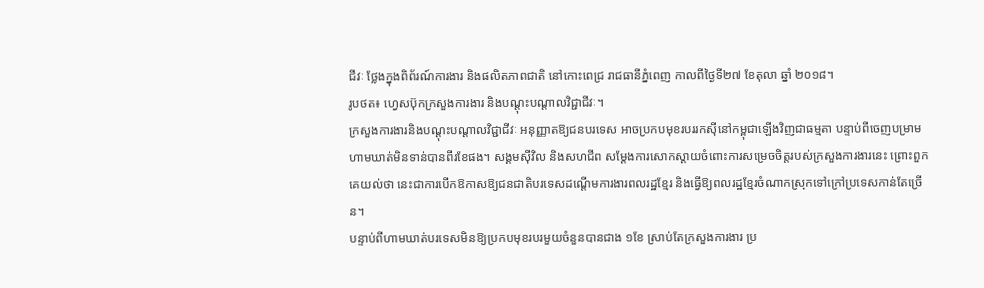ជីវៈ ថ្លែងក្នុងពិព័រណ៍ការងារ និងផលិតភាពជាតិ នៅកោះពេជ្រ រាជធានីភ្នំពេញ កាលពីថ្ងៃទី២៧ ខែតុលា ឆ្នាំ ២០១៨។
រូបថត៖ ហ្វេសប៊ុកក្រសួងការងារ និងបណ្ដុះបណ្ដាលវិជ្ជាជីវៈ។
ក្រសួងការងារនិងបណ្ដុះបណ្ដាលវិជ្ជាជីវៈ អនុញ្ញាតឱ្យជនបរទេស អាចប្រកបមុខរបររកស៊ីនៅកម្ពុជាឡើងវិញជាធម្មតា បន្ទាប់ពីចេញបម្រាមហាមឃាត់មិនទាន់បានពីរខែផង។ សង្គមស៊ីវិល និងសហជីព សម្ដែងការសោកស្ដាយចំពោះការសម្រេចចិត្តរបស់ក្រសួងការងារនេះ ព្រោះពួកគេយល់ថា នេះជាការបើកឱកាសឱ្យជនជាតិបរទេសដណ្ដើមការងារពលរដ្ឋខ្មែរ និងធ្វើឱ្យពលរដ្ឋខ្មែរចំណាកស្រុកទៅក្រៅប្រទេសកាន់តែច្រើន។
បន្ទាប់ពីហាមឃាត់បរទេសមិនឱ្យប្រកបមុខរបរមួយចំនួនបានជាង ១ខែ ស្រាប់តែក្រសួងការងារ ប្រ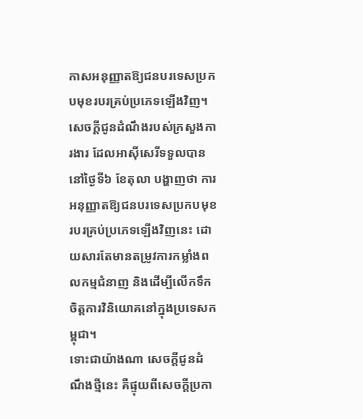កាសអនុញ្ញាតឱ្យជនបរទេសប្រកបមុខរបរគ្រប់ប្រភេទឡើងវិញ។ សេចក្តីជូនដំណឹងរបស់ក្រសួងការងារ ដែលអាស៊ីសេរីទទួលបាននៅថ្ងៃទី៦ ខែតុលា បង្ហាញថា ការអនុញ្ញាតឱ្យជនបរទេសប្រកបមុខរបរគ្រប់ប្រភេទឡើងវិញនេះ ដោយសារតែមានតម្រូវការកម្លាំងពលកម្មជំនាញ និងដើម្បីលើកទឹកចិត្តការវិនិយោគនៅក្នុងប្រទេសកម្ពុជា។
ទោះជាយ៉ាងណា សេចក្តីជូនដំណឹងថ្មីនេះ គឺផ្ទុយពីសេចក្តីប្រកា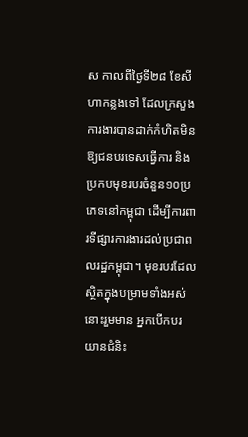ស កាលពីថ្ងៃទី២៨ ខែសីហាកន្លងទៅ ដែលក្រសួងការងារបានដាក់កំហិតមិនឱ្យជនបរទេសធ្វើការ និងប្រកបមុខរបរចំនួន១០ប្រភេទនៅកម្ពុជា ដើម្បីការពារទីផ្សារការងារដល់ប្រជាពលរដ្ឋកម្ពុជា។ មុខរបរដែលស្ថិតក្នុងបម្រាមទាំងអស់នោះរួមមាន អ្នកបើកបរយានជំនិះ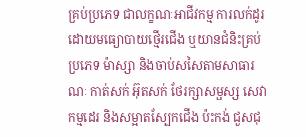គ្រប់ប្រភេទ ជាលក្ខណៈអាជីវកម្ម ការលក់ដូរដោយមធ្យោបាយថ្មើរជើង ឬយានជំនិះគ្រប់ប្រភេទ ម៉ាស្សា និងចាប់សសៃតាមសាធារណៈ កាត់សក់ អ៊ុតសក់ ថែរក្សាសម្ផស្ស សេវាកម្មដេរ និងសម្អាតស្បែកជើង ប៉ះកង់ ជួសជុ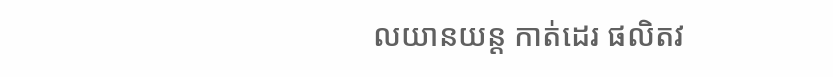លយានយន្ត កាត់ដេរ ផលិតវ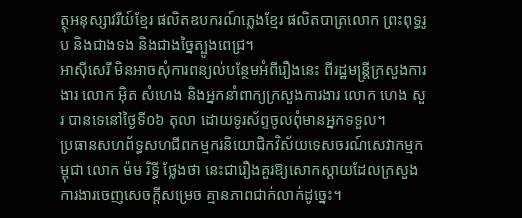ត្ថុអនុស្សាវរីយ៍ខ្មែរ ផលិតឧបករណ៍ភ្លេងខ្មែរ ផលិតបាត្រលោក ព្រះពុទ្ធរូប និងជាងទង និងជាងច្នៃត្បូងពេជ្រ។
អាស៊ីសេរី មិនអាចសុំការពន្យល់បន្ថែមអំពីរឿងនេះ ពីរដ្ឋមន្ត្រីក្រសួងការងារ លោក អ៊ិត សំហេង និងអ្នកនាំពាក្យក្រសួងការងារ លោក ហេង សួរ បានទេនៅថ្ងៃទី០៦ តុលា ដោយទូរស័ព្ទចូលពុំមានអ្នកទទួល។
ប្រធានសហព័ទ្ធសហជីពកម្មករនិយោជិកវិស័យទេសចរណ៍សេវាកម្មកម្ពុជា លោក ម៉ម រិទ្ធី ថ្លែងថា នេះជារឿងគួរឱ្យសោកស្ដាយដែលក្រសួងការងារចេញសេចក្តីសម្រេច គ្មានភាពជាក់លាក់ដូច្នេះ។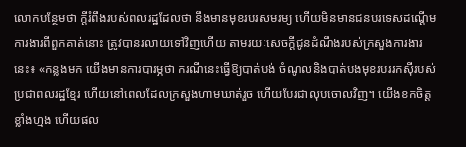លោកបន្ថែមថា ក្តីរំពឹងរបស់ពលរដ្ឋដែលថា នឹងមានមុខរបរសមរម្យ ហើយមិនមានជនបរទេសដណ្ដើមការងារពីពួកគាត់នោះ ត្រូវបានរលាយទៅវិញហើយ តាមរយៈសេចក្តីជូនដំណឹងរបស់ក្រសួងការងារនេះ៖ «កន្លងមក យើងមានការបារម្ភថា ករណីនេះធ្វើឱ្យបាត់បង់ ចំណូលនិងបាត់បងមុខរបររកស៊ីរបស់ប្រជាពលរដ្ឋខ្មែរ ហើយនៅពេលដែលក្រសួងហាមឃាត់រួច ហើយបែរជាលុបចោលវិញ។ យើងខកចិត្តខ្លាំងហ្មង ហើយផល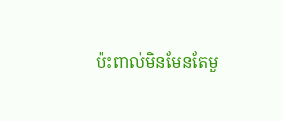ប៉ះពាល់មិនមែនតែមួ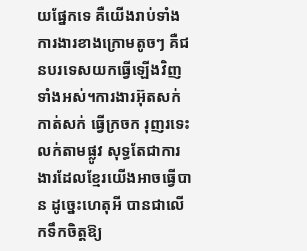យផ្នែកទេ គឺយើងរាប់ទាំងការងារខាងក្រោមតូចៗ គឺជនបរទេសយកធ្វើឡើងវិញទាំងអស់។ការងារអ៊ុតសក់ កាត់សក់ ធ្វើក្រចក រុញរទេះលក់តាមផ្លូវ សុទ្ធតែជាការងារដែលខ្មែរយើងអាចធ្វើបាន ដូច្នេះហេតុអី បានជាលើកទឹកចិត្តឱ្យ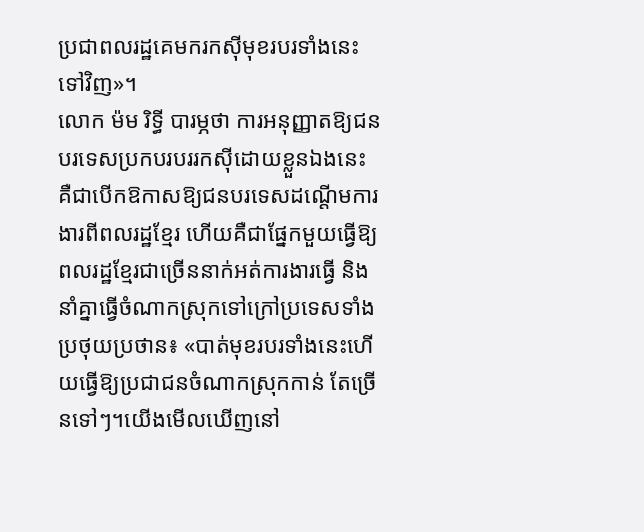ប្រជាពលរដ្ឋគេមករកស៊ីមុខរបរទាំងនេះទៅវិញ»។
លោក ម៉ម រិទ្ធី បារម្ភថា ការអនុញ្ញាតឱ្យជនបរទេសប្រកបរបររកស៊ីដោយខ្លួនឯងនេះ គឺជាបើកឱកាសឱ្យជនបរទេសដណ្ដើមការងារពីពលរដ្ឋខ្មែរ ហើយគឺជាផ្នែកមួយធ្វើឱ្យពលរដ្ឋខ្មែរជាច្រើននាក់អត់ការងារធ្វើ និងនាំគ្នាធ្វើចំណាកស្រុកទៅក្រៅប្រទេសទាំងប្រថុយប្រថាន៖ «បាត់មុខរបរទាំងនេះហើយធ្វើឱ្យប្រជាជនចំណាកស្រុកកាន់ តែច្រើនទៅៗ។យើងមើលឃើញនៅ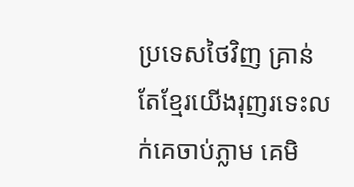ប្រទេសថៃវិញ គ្រាន់តែខ្មែរយើងរុញរទេះលក់គេចាប់ភ្លាម គេមិ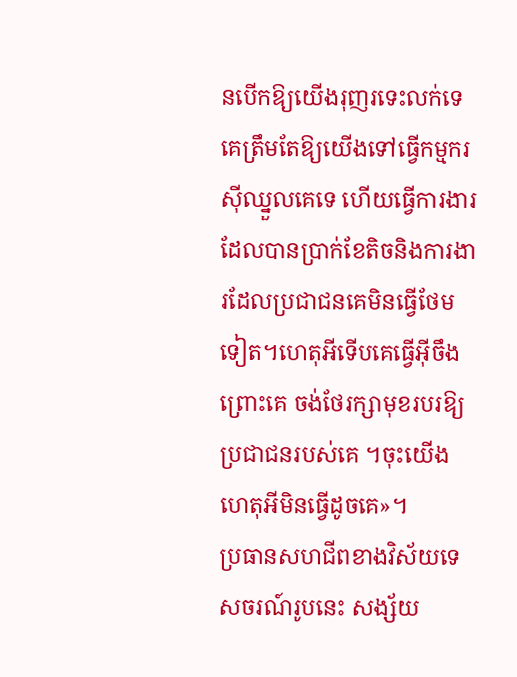នបើកឱ្យយើងរុញរទេះលក់ទេ គេត្រឹមតែឱ្យយើងទៅធ្វើកម្មករស៊ីឈ្នួលគេទេ ហើយធ្វើការងារ ដែលបានប្រាក់ខែតិចនិងការងារដែលប្រជាជនគេមិនធ្វើថែមទៀត។ហេតុអីទើបគេធ្វើអ៊ីចឹង ព្រោះគេ ចង់ថែរក្សាមុខរបរឱ្យប្រជាជនរបស់គេ ។ចុះយើងហេតុអីមិនធ្វើដូចគេ»។
ប្រធានសហជីពខាងវិស័យទេសចរណ៍រូបនេះ សង្ស័យ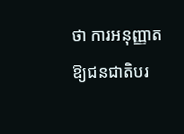ថា ការអនុញ្ញាតឱ្យជនជាតិបរ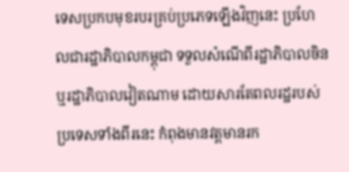ទេសប្រកបមុខរបរគ្រប់ប្រភេទឡើងវិញនេះ ប្រហែលជារដ្ឋាភិបាលកម្ពុជា ទទួលសំណើពីរដ្ឋាភិបាលចិន ឬរដ្ឋាភិបាលវៀតណាម ដោយសារតែពលរដ្ឋរបស់ប្រទេសទាំងពីរនេះ កំពុងមានវត្តមានរក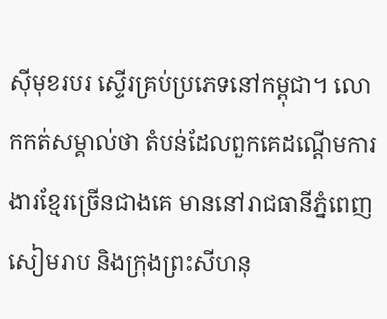ស៊ីមុខរបរ ស្ទើរគ្រប់ប្រភេទនៅកម្ពុជា។ លោកកត់សម្គាល់ថា តំបន់ដែលពួកគេដណ្ដើមការងារខ្មែរច្រើនជាងគេ មាននៅរាជធានីភ្នំពេញ សៀមរាប និងក្រុងព្រះសីហនុ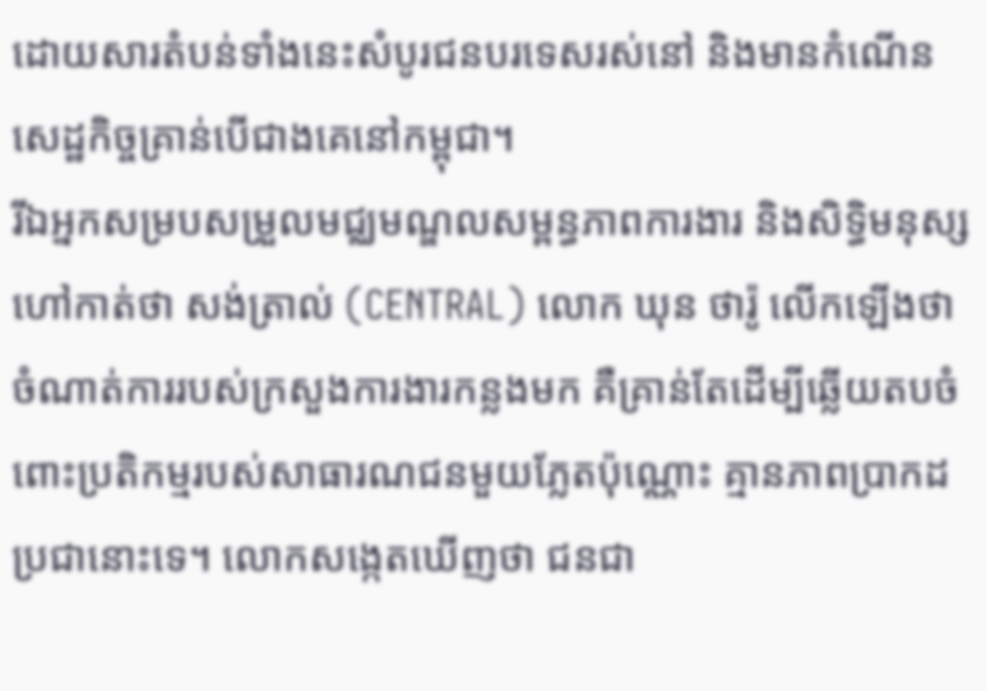ដោយសារតំបន់ទាំងនេះសំបូរជនបរទេសរស់នៅ និងមានកំណើនសេដ្ឋកិច្ចគ្រាន់បើជាងគេនៅកម្ពុជា។
រីឯអ្នកសម្របសម្រួលមជ្ឈមណ្ឌលសម្ពន្ធភាពការងារ និងសិទ្ធិមនុស្សហៅកាត់ថា សង់ត្រាល់ (CENTRAL) លោក ឃុន ថារ៉ូ លើកឡើងថា ចំណាត់ការរបស់ក្រសួងការងារកន្លងមក គឺគ្រាន់តែដើម្បីឆ្លើយតបចំពោះប្រតិកម្មរបស់សាធារណជនមួយភ្លែតប៉ុណ្ណោះ គ្មានភាពប្រាកដប្រជានោះទេ។ លោកសង្កេតឃើញថា ជនជា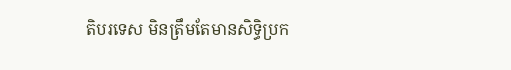តិបរទេស មិនត្រឹមតែមានសិទ្ធិប្រក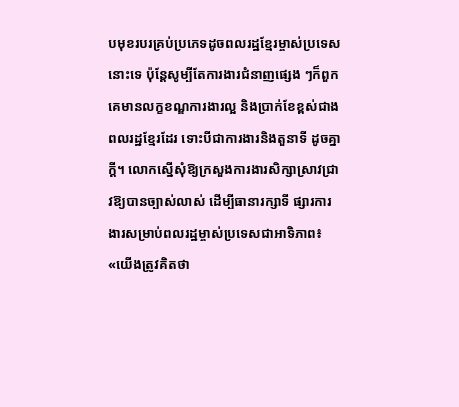បមុខរបរគ្រប់ប្រភេទដូចពលរដ្ឋខ្មែរម្ចាស់ប្រទេសនោះទេ ប៉ុន្តែសូម្បីតែការងារជំនាញផ្សេង ៗក៏ពួកគេមានលក្ខខណ្ឌការងារល្អ និងប្រាក់ខែខ្ពស់ជាងពលរដ្ឋខ្មែរដែរ ទោះបីជាការងារនិងតួនាទី ដូចគ្នាក្ដី។ លោកស្នើសុំឱ្យក្រសួងការងារសិក្សាស្រាវជ្រាវឱ្យបានច្បាស់លាស់ ដើម្បីធានារក្សាទី ផ្សារការងារសម្រាប់ពលរដ្ឋម្ចាស់ប្រទេសជាអាទិភាព៖ «យើងត្រូវគិតថា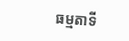ធម្មតាទី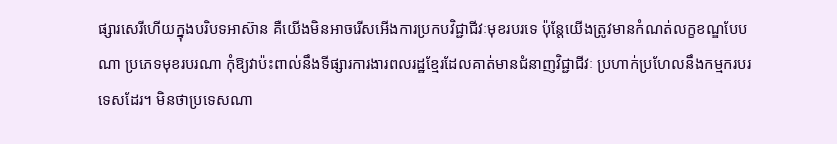ផ្សារសេរីហើយក្នុងបរិបទអាស៊ាន គឺយើងមិនអាចរើសអើងការប្រកបវិជ្ជាជីវៈមុខរបរទេ ប៉ុន្តែយើងត្រូវមានកំណត់លក្ខខណ្ឌបែបណា ប្រភេទមុខរបរណា កុំឱ្យវាប៉ះពាល់នឹងទីផ្សារការងារពលរដ្ឋខ្មែរដែលគាត់មានជំនាញវិជ្ជាជីវៈ ប្រហាក់ប្រហែលនឹងកម្មករបរទេសដែរ។ មិនថាប្រទេសណា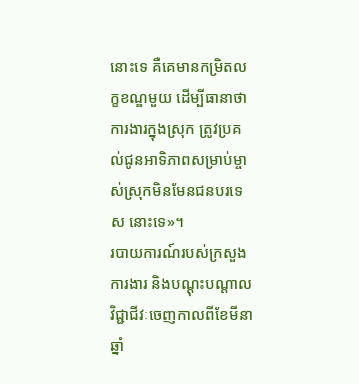នោះទេ គឺគេមានកម្រិតលក្ខខណ្ឌមួយ ដើម្បីធានាថា ការងារក្នុងស្រុក ត្រូវប្រគល់ជូនអាទិភាពសម្រាប់ម្ចាស់ស្រុកមិនមែនជនបរទេស នោះទេ»។
របាយការណ៍របស់ក្រសួងការងារ និងបណ្ដុះបណ្ដាលវិជ្ជាជីវៈចេញកាលពីខែមីនា ឆ្នាំ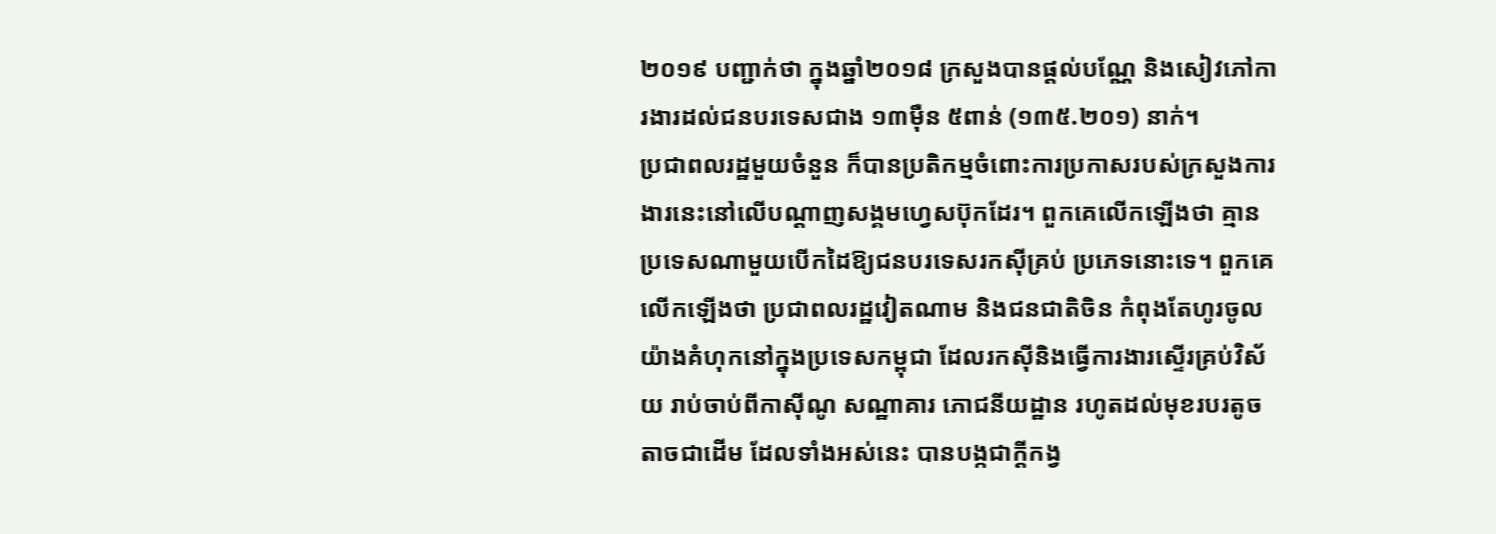២០១៩ បញ្ជាក់ថា ក្នុងឆ្នាំ២០១៨ ក្រសួងបានផ្តល់បណ្ណែ និងសៀវភៅការងារដល់ជនបរទេសជាង ១៣ម៉ឺន ៥ពាន់ (១៣៥.២០១) នាក់។
ប្រជាពលរដ្ឋមួយចំនួន ក៏បានប្រតិកម្មចំពោះការប្រកាសរបស់ក្រសួងការងារនេះនៅលើបណ្តាញសង្គមហ្វេសប៊ុកដែរ។ ពួកគេលើកឡើងថា គ្មានប្រទេសណាមួយបើកដៃឱ្យជនបរទេសរកស៊ីគ្រប់ ប្រភេទនោះទេ។ ពួកគេ លើកឡើងថា ប្រជាពលរដ្ឋវៀតណាម និងជនជាតិចិន កំពុងតែហូរចូលយ៉ាងគំហុកនៅក្នុងប្រទេសកម្ពុជា ដែលរកស៊ីនិងធ្វើការងារស្ទើរគ្រប់វិស័យ រាប់ចាប់ពីកាស៊ីណូ សណ្ឋាគារ ភោជនីយដ្ឋាន រហូតដល់មុខរបរតូចតាចជាដើម ដែលទាំងអស់នេះ បានបង្កជាក្តីកង្វ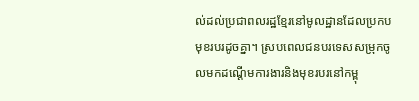ល់ដល់ប្រជាពលរដ្ឋខ្មែរនៅមូលដ្ឋានដែលប្រកបមុខរបរដូចគ្នា។ ស្របពេលជនបរទេសសម្រុកចូលមកដណ្ដើមការងារនិងមុខរបរនៅកម្ពុ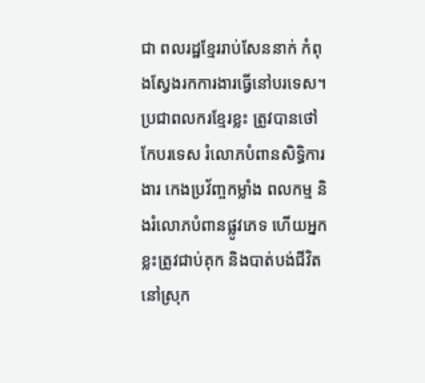ជា ពលរដ្ឋខ្មែររាប់សែននាក់ កំពុងស្វែងរកការងារធ្វើនៅបរទេស។ ប្រជាពលករខ្មែរខ្លះ ត្រូវបានថៅកែបរទេស រំលោភបំពានសិទ្ធិការងារ កេងប្រវ័ញ្ចកម្លាំង ពលកម្ម និងរំលោភបំពានផ្លូវភេទ ហើយអ្នកខ្លះត្រូវជាប់គុក និងបាត់បង់ជីវិតនៅស្រុក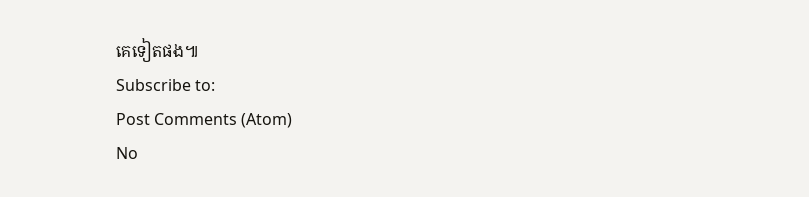គេទៀតផង៕
Subscribe to:
Post Comments (Atom)
No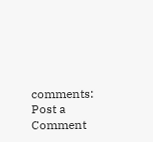comments:
Post a Comment